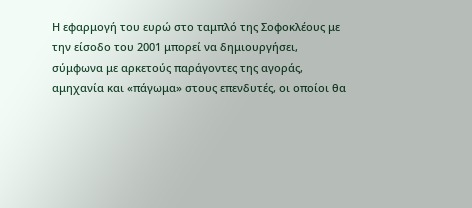Η εφαρμογή του ευρώ στο ταμπλό της Σοφοκλέους με την είσοδο του 2001 μπορεί να δημιουργήσει, σύμφωνα με αρκετούς παράγοντες της αγοράς, αμηχανία και «πάγωμα» στους επενδυτές, οι οποίοι θα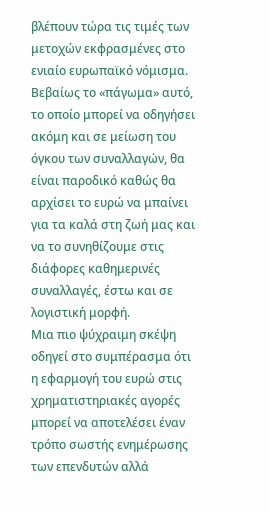βλέπουν τώρα τις τιμές των μετοχών εκφρασμένες στο ενιαίο ευρωπαϊκό νόμισμα.
Βεβαίως το «πάγωμα» αυτό, το οποίο μπορεί να οδηγήσει ακόμη και σε μείωση του όγκου των συναλλαγών, θα είναι παροδικό καθώς θα αρχίσει το ευρώ να μπαίνει για τα καλά στη ζωή μας και να το συνηθίζουμε στις διάφορες καθημερινές συναλλαγές, έστω και σε λογιστική μορφή.
Μια πιο ψύχραιμη σκέψη οδηγεί στο συμπέρασμα ότι η εφαρμογή του ευρώ στις χρηματιστηριακές αγορές μπορεί να αποτελέσει έναν τρόπο σωστής ενημέρωσης των επενδυτών αλλά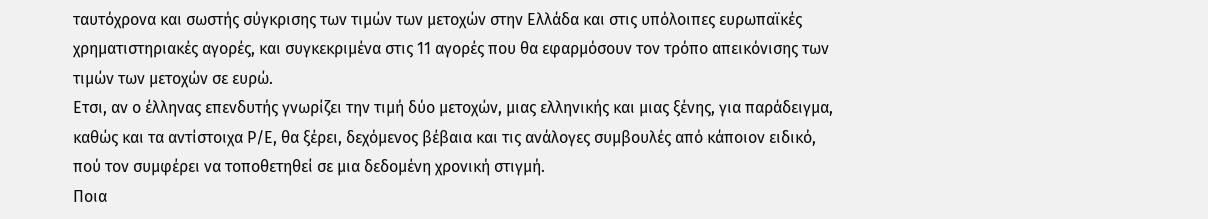ταυτόχρονα και σωστής σύγκρισης των τιμών των μετοχών στην Ελλάδα και στις υπόλοιπες ευρωπαϊκές χρηματιστηριακές αγορές, και συγκεκριμένα στις 11 αγορές που θα εφαρμόσουν τον τρόπο απεικόνισης των τιμών των μετοχών σε ευρώ.
Ετσι, αν ο έλληνας επενδυτής γνωρίζει την τιμή δύο μετοχών, μιας ελληνικής και μιας ξένης, για παράδειγμα, καθώς και τα αντίστοιχα Ρ/Ε, θα ξέρει, δεχόμενος βέβαια και τις ανάλογες συμβουλές από κάποιον ειδικό, πού τον συμφέρει να τοποθετηθεί σε μια δεδομένη χρονική στιγμή.
Ποια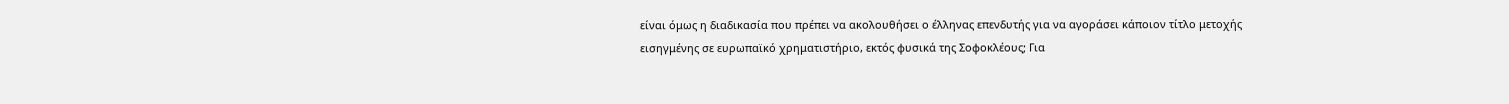είναι όμως η διαδικασία που πρέπει να ακολουθήσει ο έλληνας επενδυτής για να αγοράσει κάποιον τίτλο μετοχής εισηγμένης σε ευρωπαϊκό χρηματιστήριο, εκτός φυσικά της Σοφοκλέους; Για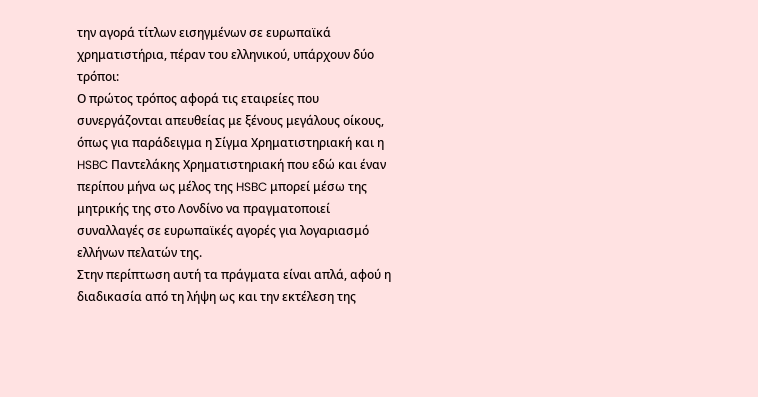την αγορά τίτλων εισηγμένων σε ευρωπαϊκά χρηματιστήρια, πέραν του ελληνικού, υπάρχουν δύο τρόποι:
Ο πρώτος τρόπος αφορά τις εταιρείες που συνεργάζονται απευθείας με ξένους μεγάλους οίκους, όπως για παράδειγμα η Σίγμα Χρηματιστηριακή και η HSBC Παντελάκης Χρηματιστηριακή που εδώ και έναν περίπου μήνα ως μέλος της HSBC μπορεί μέσω της μητρικής της στο Λονδίνο να πραγματοποιεί συναλλαγές σε ευρωπαϊκές αγορές για λογαριασμό ελλήνων πελατών της.
Στην περίπτωση αυτή τα πράγματα είναι απλά, αφού η διαδικασία από τη λήψη ως και την εκτέλεση της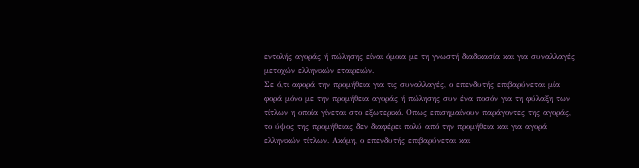εντολής αγοράς ή πώλησης είναι όμοια με τη γνωστή διαδικασία και για συναλλαγές μετοχών ελληνικών εταιρειών.
Σε ό,τι αφορά την προμήθεια για τις συναλλαγές, ο επενδυτής επιβαρύνεται μία φορά μόνο με την προμήθεια αγοράς ή πώλησης συν ένα ποσόν για τη φύλαξη των τίτλων η οποία γίνεται στο εξωτερικό. Οπως επισημαίνουν παράγοντες της αγοράς, το ύψος της προμήθειας δεν διαφέρει πολύ από την προμήθεια και για αγορά ελληνικών τίτλων. Ακόμη, ο επενδυτής επιβαρύνεται και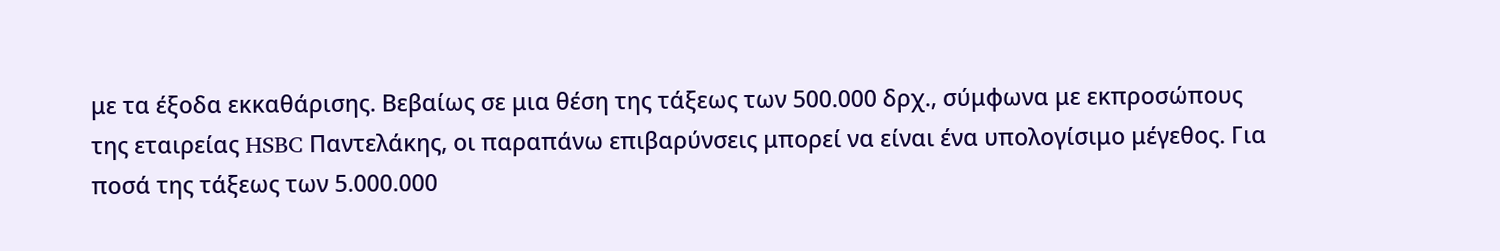με τα έξοδα εκκαθάρισης. Βεβαίως σε μια θέση της τάξεως των 500.000 δρχ., σύμφωνα με εκπροσώπους της εταιρείας HSBC Παντελάκης, οι παραπάνω επιβαρύνσεις μπορεί να είναι ένα υπολογίσιμο μέγεθος. Για ποσά της τάξεως των 5.000.000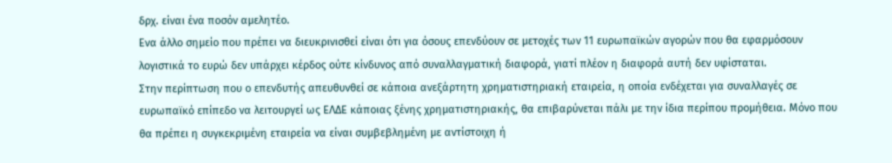δρχ. είναι ένα ποσόν αμελητέο.
Ενα άλλο σημείο που πρέπει να διευκρινισθεί είναι ότι για όσους επενδύουν σε μετοχές των 11 ευρωπαϊκών αγορών που θα εφαρμόσουν λογιστικά το ευρώ δεν υπάρχει κέρδος ούτε κίνδυνος από συναλλαγματική διαφορά, γιατί πλέον η διαφορά αυτή δεν υφίσταται.
Στην περίπτωση που ο επενδυτής απευθυνθεί σε κάποια ανεξάρτητη χρηματιστηριακή εταιρεία, η οποία ενδέχεται για συναλλαγές σε ευρωπαϊκό επίπεδο να λειτουργεί ως ΕΛΔΕ κάποιας ξένης χρηματιστηριακής, θα επιβαρύνεται πάλι με την ίδια περίπου προμήθεια. Μόνο που θα πρέπει η συγκεκριμένη εταιρεία να είναι συμβεβλημένη με αντίστοιχη ή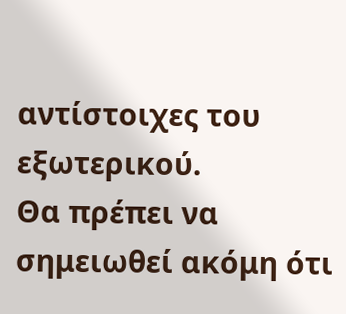αντίστοιχες του εξωτερικού.
Θα πρέπει να σημειωθεί ακόμη ότι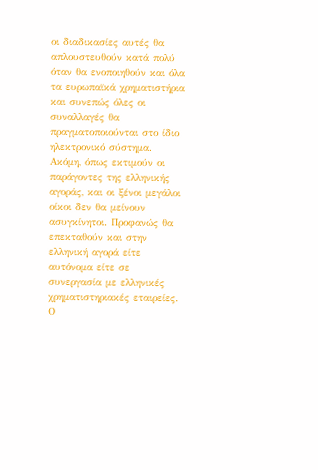οι διαδικασίες αυτές θα απλουστευθούν κατά πολύ όταν θα ενοποιηθούν και όλα τα ευρωπαϊκά χρηματιστήρια και συνεπώς όλες οι συναλλαγές θα πραγματοποιούνται στο ίδιο ηλεκτρονικό σύστημα. Ακόμη, όπως εκτιμούν οι παράγοντες της ελληνικής αγοράς, και οι ξένοι μεγάλοι οίκοι δεν θα μείνουν ασυγκίνητοι. Προφανώς θα επεκταθούν και στην ελληνική αγορά είτε αυτόνομα είτε σε συνεργασία με ελληνικές χρηματιστηριακές εταιρείες.
Ο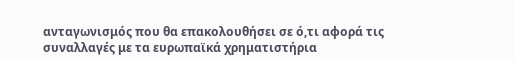ανταγωνισμός που θα επακολουθήσει σε ό,τι αφορά τις συναλλαγές με τα ευρωπαϊκά χρηματιστήρια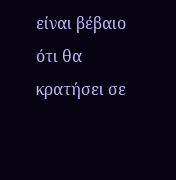είναι βέβαιο ότι θα κρατήσει σε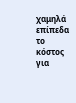χαμηλά επίπεδα το κόστος για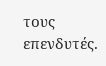τους επενδυτές.